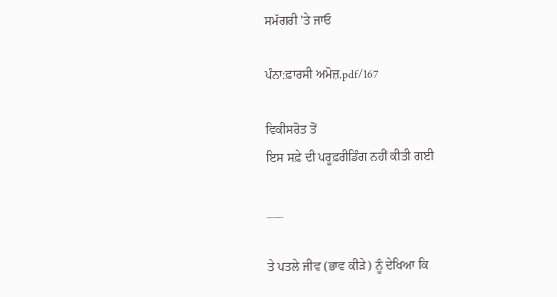ਸਮੱਗਰੀ 'ਤੇ ਜਾਓ

ਪੰਨਾ:ਫ਼ਾਰਸੀ ਅਮੋਜ਼.pdf/167

ਵਿਕੀਸਰੋਤ ਤੋਂ
ਇਸ ਸਫ਼ੇ ਦੀ ਪਰੂਫ਼ਰੀਡਿੰਗ ਨਹੀਂ ਕੀਤੀ ਗਈ

___

ਤੇ ਪਤਲੇ ਜੀਵ (ਭਾਵ ਕੀੜੇ) ਨੂੰ ਦੇਖਿਆ ਕਿ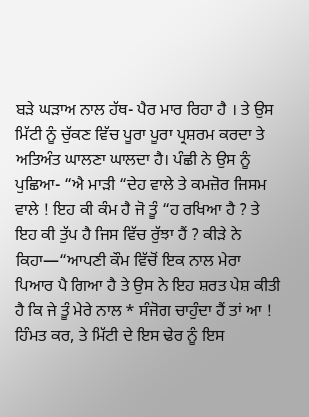ਬੜੇ ਘੜਾਅ ਨਾਲ ਹੱਥ- ਪੈਰ ਮਾਰ ਰਿਹਾ ਹੈ । ਤੇ ਉਸ ਮਿੱਟੀ ਨੂੰ ਚੁੱਕਣ ਵਿੱਚ ਪੂਰਾ ਪੂਰਾ ਪ੍ਰਸ਼ਰਮ ਕਰਦਾ ਤੇ ਅਤਿਅੰਤ ਘਾਲਣਾ ਘਾਲਦਾ ਹੈ। ਪੰਛੀ ਨੇ ਉਸ ਨੂੰ ਪੁਛਿਆ- “ਐ ਮਾੜੀ “ਦੇਹ ਵਾਲੇ ਤੇ ਕਮਜ਼ੋਰ ਜਿਸਮ ਵਾਲੇ ! ਇਹ ਕੀ ਕੰਮ ਹੈ ਜੋ ਤੂੰ “ਹ ਰਖਿਆ ਹੈ ? ਤੇ ਇਹ ਕੀ ਤੁੱਪ ਹੈ ਜਿਸ ਵਿੱਚ ਰੁੱਝਾ ਹੈਂ ? ਕੀੜੇ ਨੇ ਕਿਹਾ—“ਆਪਣੀ ਕੌਮ ਵਿੱਚੋਂ ਇਕ ਨਾਲ ਮੇਰਾ ਪਿਆਰ ਪੈ ਗਿਆ ਹੈ ਤੇ ਉਸ ਨੇ ਇਹ ਸ਼ਰਤ ਪੇਸ਼ ਕੀਤੀ ਹੈ ਕਿ ਜੇ ਤੂੰ ਮੇਰੇ ਨਾਲ * ਸੰਜੋਗ ਚਾਹੁੰਦਾ ਹੈਂ ਤਾਂ ਆ ! ਹਿੰਮਤ ਕਰ, ਤੇ ਮਿੱਟੀ ਦੇ ਇਸ ਢੇਰ ਨੂੰ ਇਸ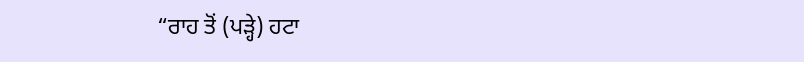“ਰਾਹ ਤੋਂ (ਪੜ੍ਹੇ) ਹਟਾ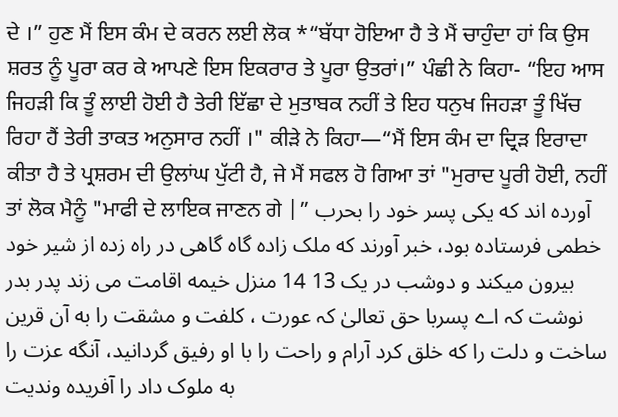ਦੇ ।” ਹੁਣ ਮੈਂ ਇਸ ਕੰਮ ਦੇ ਕਰਨ ਲਈ ਲੋਕ *“ਬੱਧਾ ਹੋਇਆ ਹੈ ਤੇ ਮੈਂ ਚਾਹੁੰਦਾ ਹਾਂ ਕਿ ਉਸ ਸ਼ਰਤ ਨੂੰ ਪੂਰਾ ਕਰ ਕੇ ਆਪਣੇ ਇਸ ਇਕਰਾਰ ਤੇ ਪੂਰਾ ਉਤਰਾਂ।” ਪੰਛੀ ਨੇ ਕਿਹਾ- “ਇਹ ਆਸ ਜਿਹੜੀ ਕਿ ਤੂੰ ਲਾਈ ਹੋਈ ਹੈ ਤੇਰੀ ਇੱਛਾ ਦੇ ਮੁਤਾਬਕ ਨਹੀਂ ਤੇ ਇਹ ਧਨੁਖ ਜਿਹੜਾ ਤੂੰ ਖਿੱਚ ਰਿਹਾ ਹੈਂ ਤੇਰੀ ਤਾਕਤ ਅਨੁਸਾਰ ਨਹੀਂ ।" ਕੀੜੇ ਨੇ ਕਿਹਾ—“ਮੈਂ ਇਸ ਕੰਮ ਦਾ ਦ੍ਰਿੜ ਇਰਾਦਾ ਕੀਤਾ ਹੈ ਤੇ ਪ੍ਰਸ਼ਰਮ ਦੀ ਉਲਾਂਘ ਪੁੱਟੀ ਹੈ, ਜੇ ਮੈਂ ਸਫਲ ਹੋ ਗਿਆ ਤਾਂ "ਮੁਰਾਦ ਪੂਰੀ ਹੋਈ, ਨਹੀਂ ਤਾਂ ਲੋਕ ਮੈਨੂੰ "ਮਾਫੀ ਦੇ ਲਾਇਕ ਜਾਣਨ ਗੇ |” آورده اند که یکی پسر خود را بحرب خطمی فرستاده بود، خبر آورند که ملک زاده گاه گاهی در راه زده از شیر خود بیرون میکند و دوشب در یک 13 14 منزل خیمه اقامت می زند پدر بدر نوشت کہ اے پسربا حق تعالیٰ کہ عورت ، کلفت و مشقت را به آن قرین ساخت و دلت را که خلق کرد آرام و راحت را با او رفیق گردانید، آنگه عزت را به ملوک داد را آفریده وندیت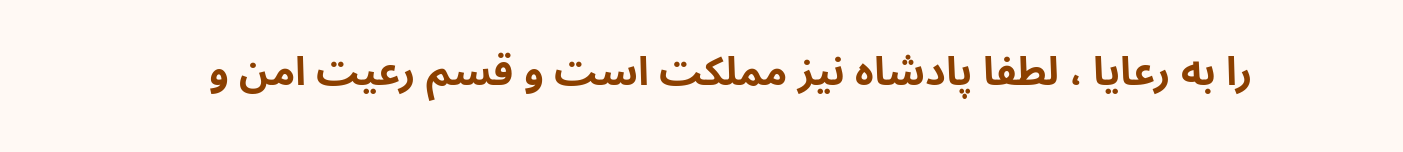را به رعایا ، لطفا پادشاه نیز مملکت است و قسم رعیت امن و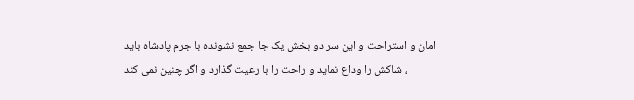امان و استراحت و این سر دو بخش یک جا جمع نشونده با جرم پادشاه باید شاکش را وداع نماید و راحت را با رعیت گذارد و اگر چنین نمی کند ،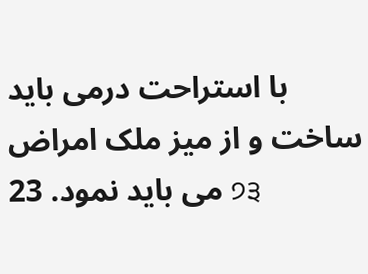با استراحت درمی باید ساخت و از میز ملک امراض می باید نمود. 23 ੭੩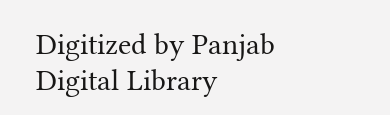Digitized by Panjab Digital Library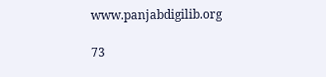www.panjabdigilib.org

73